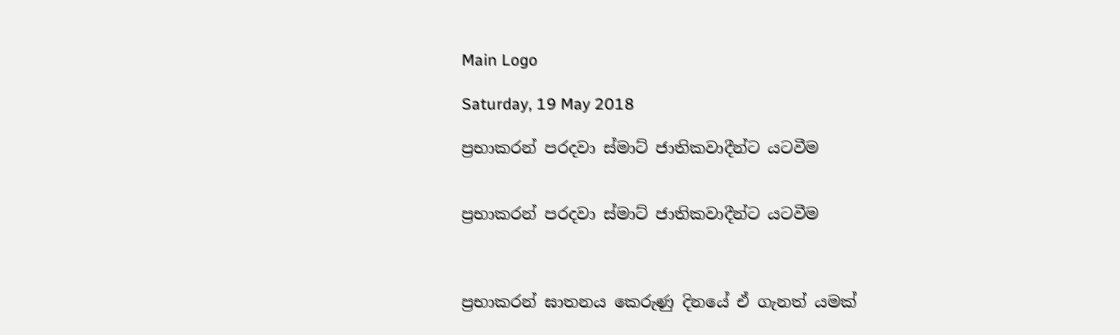Main Logo

Saturday, 19 May 2018

ප්‍රභාකරන් පරදවා ස්මාට් ජාතිකවාදීන්ට යටවීම


ප්‍රභාකරන් පරදවා ස්මාට් ජාතිකවාදීන්ට යටවීම



ප්‍රභාකරන් ඝාතනය කෙරුණු දිනයේ ඒ ගැනත් යමක්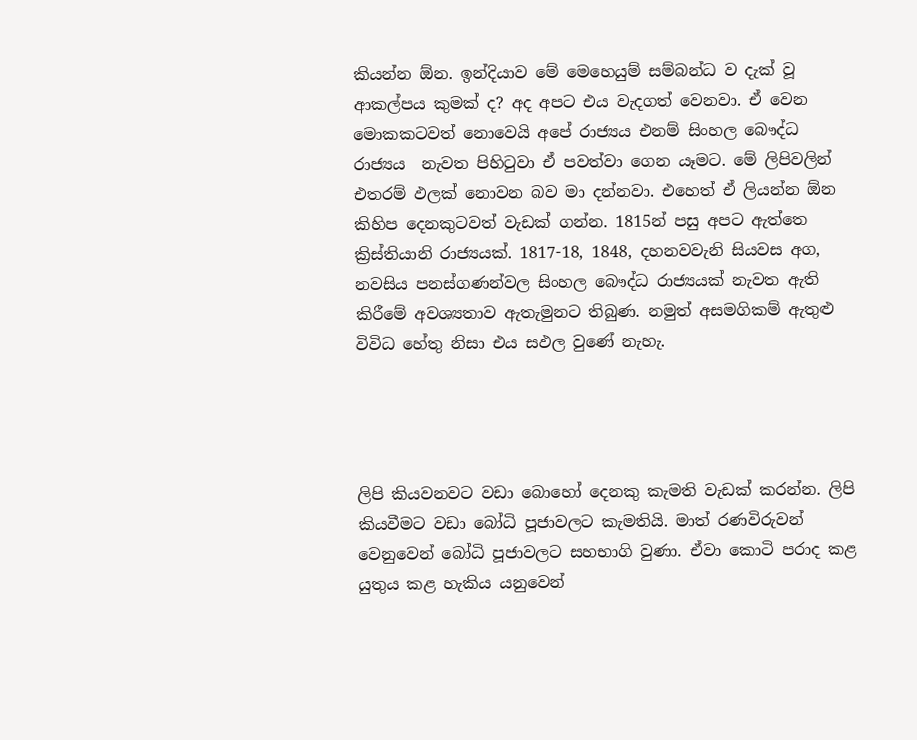කියන්න ඕන. ඉන්දියාව මේ මෙහෙයුම් සම්බන්ධ ව දැක් වූ ආකල්පය කුමක් ද? අද අපට එය වැදගත් වෙනවා. ඒ වෙන මොකකටවත් නොවෙයි අපේ රාජ්‍යය එනම් සිංහල බෞද්ධ රාජ්‍යය  නැවත පිහිටුවා ඒ පවත්වා ගෙන යෑමට. මේ ලිපිවලින් එතරම් ඵලක් නොවන බව මා දන්නවා. එහෙත් ඒ ලියන්න ඕන කිහිප දෙනකුටවත් වැඩක් ගන්න. 1815න් පසු අපට ඇත්තෙ ක්‍රිස්තියානි රාජ්‍යයක්. 1817-18, 1848, දහනවවැනි සියවස අග, නවසිය පනස්ගණන්වල සිංහල බෞද්ධ රාජ්‍යයක් නැවත ඇති කිරීමේ අවශ්‍යතාව ඇතැමුනට තිබුණ. නමුත් අසමගිකම් ඇතුළු විවිධ හේතු නිසා එය සඵල වුණේ නැහැ.




ලිපි කියවනවට වඩා බොහෝ දෙනකු කැමති වැඩක් කරන්න. ලිපි කියවීමට වඩා බෝධි පූජාවලට කැමතියි. මාත් රණවිරුවන් වෙනුවෙන් බෝධි පූජාවලට සහභාගි වුණා. ඒවා කොටි පරාද කළ යුතුය කළ හැකිය යනුවෙන්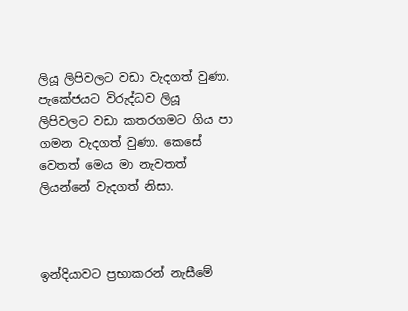ලියූ ලිපිවලට වඩා වැදගත් වුණා. පැකේජයට විරුද්ධව ලියූ ලිපිවලට වඩා කතරගමට ගිය පා ගමන වැදගත් වුණා. කෙසේ වෙතත් මෙය මා නැවතත් ලියන්නේ වැදගත් නිසා.



ඉන්දියාවට ප්‍රභාකරන් නැසීමේ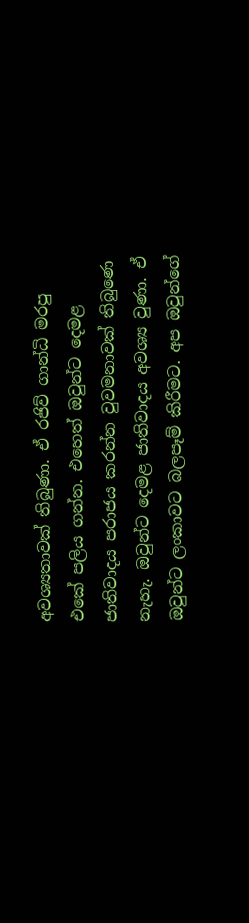අවශ්‍යතාවක් තිබුණා. ඒ රජිව් ගාන්ධි මරපු එකේ පලිය ගන්න. එහෙත් ඔවුන්ට දෙමළ ජාතිවාදය පරාජය කරන්න වුවමනාවක් තිබුණෙ නැහැ. ඔවුන්ට දෙමළ ජාතිවාදය අවශ්‍ය වුණා. ඒ ඔවුන්ට ලංකාවට බලපෑම් කිරීමට. අප ඔවුන්ගේ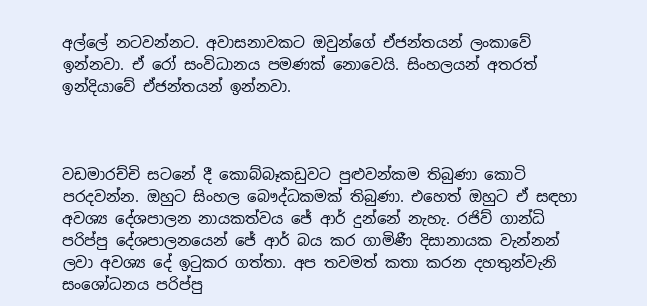අල්ලේ නටවන්නට. අවාසනාවකට ඔවුන්ගේ ඒජන්තයන් ලංකාවේ ඉන්නවා. ඒ රෝ සංවිධානය පමණක් නොවෙයි. සිංහලයන් අතරත් ඉන්දියාවේ ඒජන්තයන් ඉන්නවා.



වඩමාරච්චි සටනේ දී කොබ්බෑකඩුවට පුළුවන්කම තිබුණා කොටි පරදවන්න. ඔහුට සිංහල බෞද්ධකමක් තිබුණා. එහෙත් ඔහුට ඒ සඳහා අවශ්‍ය දේශපාලන නායකත්වය ජේ ආර් දුන්නේ නැහැ. රජිව් ගාන්ධි පරිප්පු දේශපාලනයෙන් ජේ ආර් බය කර ගාමිණී දිසානායක වැන්නන් ලවා අවශ්‍ය දේ ඉටුකර ගත්තා. අප තවමත් කතා කරන දහතුන්වැනි සංශෝධනය පරිප්පු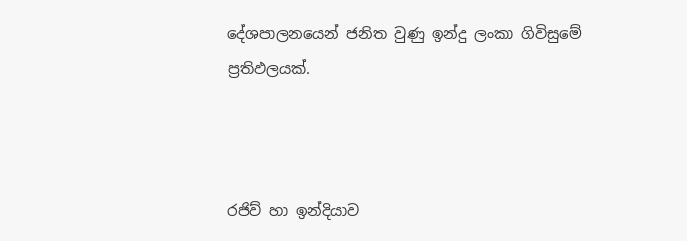දේශපාලනයෙන් ජනිත වුණු ඉන්දු ලංකා ගිවිසුමේ ප්‍රතිඵලයක්.



රජිව් හා ඉන්දියාව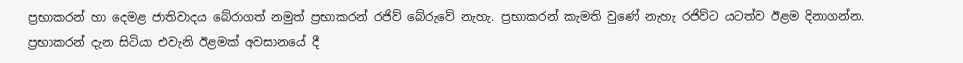ප්‍රභාකරන් හා දෙමළ ජාතිවාදය බේරාගත් නමුත් ප්‍රභාකරන් රජිව් බේරුවේ නැහැ. ප්‍රභාකරන් කැමති වුණේ නැහැ රජිව්ට යටත්ව ඊළම දිනාගන්න. ප්‍රභාකරන් දැන සිටියා එවැනි ඊළමක් අවසානයේ දී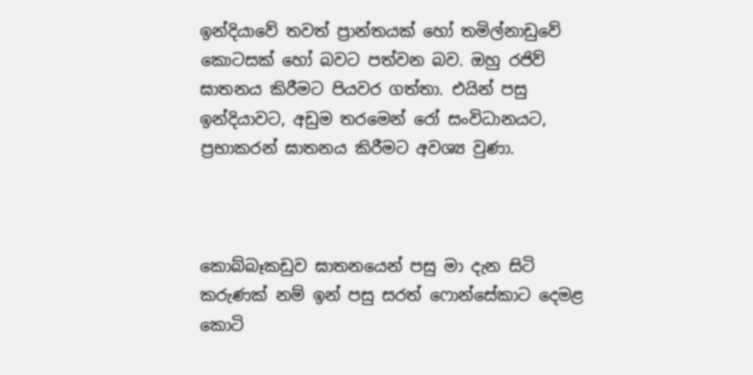ඉන්දියාවේ තවත් ප්‍රාන්තයක් හෝ තමිල්නාඩුවේ කොටසක් හෝ බවට පත්වන බව. ඔහු රජිව් ඝාතනය කිරීමට පියවර ගත්තා. එයින් පසු ඉන්දියාවට, අඩුම තරමෙන් රෝ සංවිධානයට, ප්‍රභාකරන් ඝාතනය කිරීමට අවශ්‍ය වුණා.



කොබ්බෑකඩුව ඝාතනයෙන් පසු මා දැන සිටි කරුණක් නම් ඉන් පසු සරත් ෆොන්සේකාට දෙමළ කොටි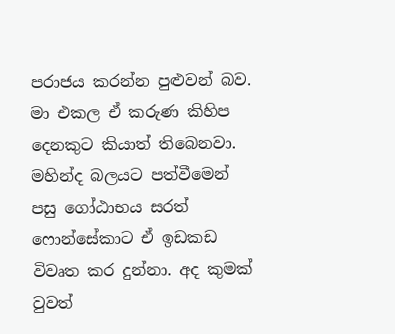පරාජය කරන්න පුළුවන් බව. මා එකල ඒ කරුණ කිහිප දෙනකුට කියාත් තිබෙනවා. මහින්ද බලයට පත්වීමෙන් පසු ගෝඨාභය සරත් ෆොන්සේකාට ඒ ඉඩකඩ විවෘත කර දුන්නා. අද කුමක් වුවත්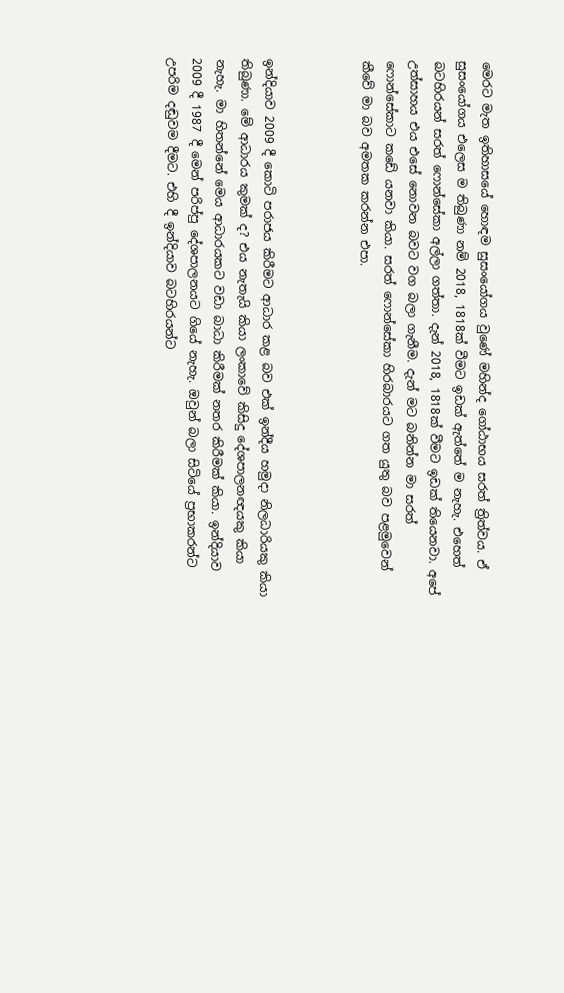මෙරට මැත ඉතිහාසයේ හොඳම සුසංයෝගය වුණේ මහින්ද ගෝඨාභය සරත් ත්‍රිත්වය. ඒ සුසංයෝගය එලෙස ම තිබුණා නම් 2018, 1818ක් වීමට ඉඩක් ඇත්තේ ම නැහැ. එහෙත් බටහිරයන් සරත් ෆොන්සේකා අල්ලා ගත්තා. දැන් 2018, 1818ක් වීමට ඉඩක් තියෙනවා. අපේ උත්සාහය එය එසේ නොවන බවට වග බලා ගැනීම. දැන් මට බනින්න මා සරත් ෆොන්සේකාට කඩේ යනවා කියා. සරත් ෆොන්සේකා හිරබාරයට ගත යුතු බව පළමුවෙන් කීවේ මා බව අමතක කරන්න එපා.



ඉන්දියාව 2009 දී කොටි පරාජය කිරීමට ආධාර කළ බව එක් ඉන්දීය හමුදා නිලධාරියකු කියා තිබුණා. මේ ආධාරය කුමක් ද? එය නැතැයි කියා ලංකාවේ කිසිදු දේශපාලනඥයකු කියා නැහැ. මා හිතන්නේ මෙය ආධාරයකට වඩා බාධා කිරීමක් නතර කිරීමක් කියා. ඉන්දියාව 2009 දී 1987 දී මෙන් පරිප්පු දේශපාලනයට ගියේ නැහැ. ඔවුන් බලා සිටියේ ප්‍රභාකරන්ට උපරිම දඬුවම දීමට. එහි දී ඉන්දියාව බටහිරයන්ට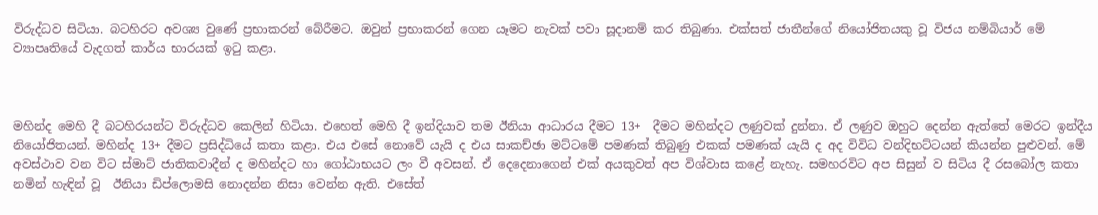විරුද්ධව සිටියා. බටහිරට අවශ්‍ය වුණේ ප්‍රභාකරන් බේරීමට. ඔවුන් ප්‍රභාකරන් ගෙන යෑමට නැවක් පවා සූදානම් කර තිබුණා. එක්සත් ජාතීන්ගේ නියෝජිතයකු වූ විජය නම්බියාර් මේ ව්‍යාපෘතියේ වැදගත් කාර්ය භාරයක් ඉටු කළා.



මහින්ද මෙහි දී බටහිරයන්ට විරුද්ධව කෙලින් හිටියා. එහෙත් මෙහි දී ඉන්දියාව තම ඊනියා ආධාරය දීමට 13+  දීමට මහින්දට ලණුවක් දුන්නා. ඒ ලණුව ඔහුට දෙන්න ඇත්තේ මෙරට ඉන්දීය නියෝජිතයන්. මහින්ද 13+ දීමට ප්‍රසිද්ධියේ කතා කළා. එය එසේ නොවේ යැයි ද එය සාකච්ඡා මට්ටමේ පමණක් තිබුණු එකක් පමණක් යැයි ද අද විවිධ වන්දිභට්ටයන් කියන්න පුළුවන්. මේ අවස්ථාව වන විට ස්මාට් ජාතිකවාදීන් ද මහින්දට හා ගෝඨාභයට ලං වී අවසන්. ඒ දෙදෙනාගෙන් එක් අයකුවත් අප විශ්වාස කළේ නැහැ. සමහරවිට අප සිසුන් ව සිටිය දී රසබෝල කතා නමින් හැඳින් වූ  ඊනියා ඩිප්ලොමසි නොදන්න නිසා වෙන්න ඇති. එසේත්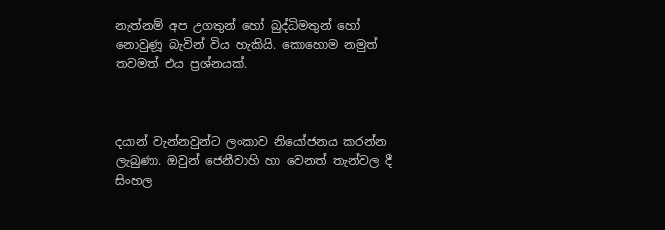නැත්නම් අප උගතුන් හෝ බුද්ධිමතුන් හෝ නොවුණූ බැවින් විය හැකියි. කොහොම නමුත් තවමත් එය ප්‍රශ්නයක්.



දයාන් වැන්නවුන්ට ලංකාව නියෝජනය කරන්න ලැබුණා. ඔවුන් ජෙනීවාහි හා වෙනත් තැන්වල දී සිංහල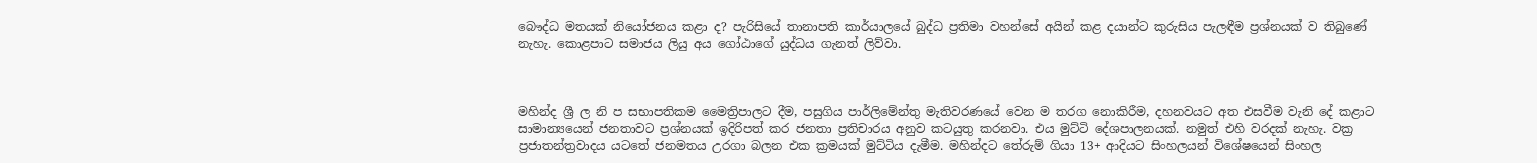බෞද්ධ මතයක් නියෝජනය කළා ද? පැරිසියේ තානාපති කාර්යාලයේ බුද්ධ ප්‍රතිමා වහන්සේ අයින් කළ දයාන්ට කුරුසිය පැලඳීම ප්‍රශ්නයක් ව තිබුණේ නැහැ. කොළපාට සමාජය ලියු අය ගෝඨාගේ යුද්ධය ගැනත් ලිව්වා.



මහින්ද ශ්‍රී ල නි ප සභාපතිකම මෛත්‍රිපාලට දීම, පසුගිය පාර්ලිමේන්තු මැතිවරණයේ වෙන ම තරග නොකිරීම, දහනවයට අත එසවීම වැනි දේ කළාට සාමාන්‍යයෙන් ජනතාවට ප්‍රශ්නයක් ඉදිරිපත් කර ජනතා ප්‍රතිචාරය අනුව කටයුතු කරනවා. එය මුට්ටි දේශපාලනයක්. නමුත් එහි වරදක් නැහැ. වක්‍ර ප්‍රජාතන්ත්‍රවාදය යටතේ ජනමතය උරගා බලන එක ක්‍රමයක් මුට්ටිය දැමීම. මහින්දට තේරුම් ගියා 13+ ආදියට සිංහලයන් විශේෂයෙන් සිංහල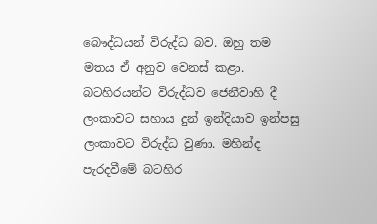බෞද්ධයන් විරුද්ධ බව. ඔහු තම මතය ඒ අනුව වෙනස් කළා. බටහිරයන්ට විරුද්ධව ජෙනීවාහි දී ලංකාවට සහාය දුන් ඉන්දියාව ඉන්පසු ලංකාවට විරුද්ධ වුණා. මහින්ද පැරදවීමේ බටහිර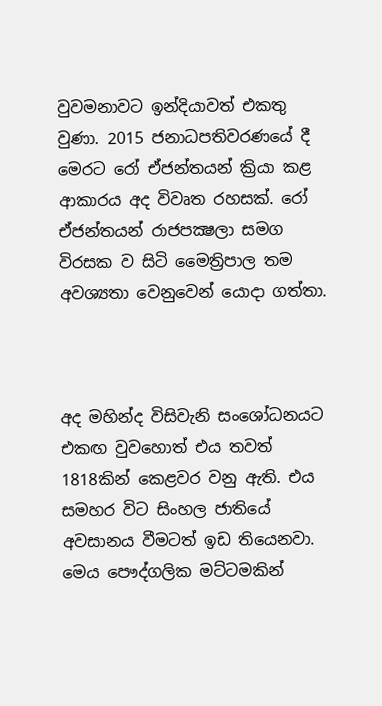වුවමනාවට ඉන්දියාවත් එකතු වුණා. 2015 ජනාධපතිවරණයේ දී මෙරට රෝ ඒජන්තයන් ක්‍රියා කළ ආකාරය අද විවෘත රහසක්. රෝ ඒජන්තයන් රාජපක්‍ෂලා සමග විරසක ව සිටි මෛත්‍රිපාල තම අවශ්‍යතා වෙනුවෙන් යොදා ගත්තා.



අද මහින්ද විසිවැනි සංශෝධනයට එකඟ වුවහොත් එය තවත් 1818කින් කෙළවර වනු ඇති. එය සමහර විට සිංහල ජාතියේ අවසානය වීමටත් ඉඩ තියෙනවා. මෙය පෞද්ගලික මට්ටමකින්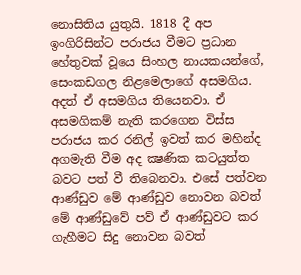නොසිතිය යුතුයි. 1818 දී අප ඉංගිරිසින්ට පරාජය වීමට ප්‍රධාන හේතුවක් වූයෙ සිංහල නායකයන්ගේ, සෙංකඩගල නිළමෙලාගේ අසමගිය. අදත් ඒ අසමගිය තියෙනවා. ඒ අසමගිකම් නැති කරගෙන විස්ස පරාජය කර රනිල් ඉවත් කර මහින්ද අගමැති වීම අද ක්‍ෂණික කටයුත්ත බවට පත් වී තිබෙනවා. එසේ පත්වන ආණ්ඩුව මේ ආණ්ඩුව නොවන බවත් මේ ආණ්ඩුවේ පව් ඒ ආණ්ඩුවට කර ගැහීමට සිදු නොවන බවත්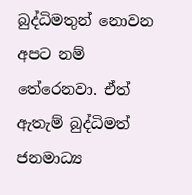බුද්ධිමතුන් නොවන අපට නම් තේරෙනවා. ඒත් ඇතැම් බුද්ධිමත් ජනමාධ්‍ය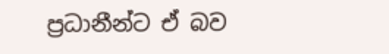ප්‍රධානීන්ට ඒ බව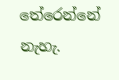තේරෙන්නේ නැහැ.